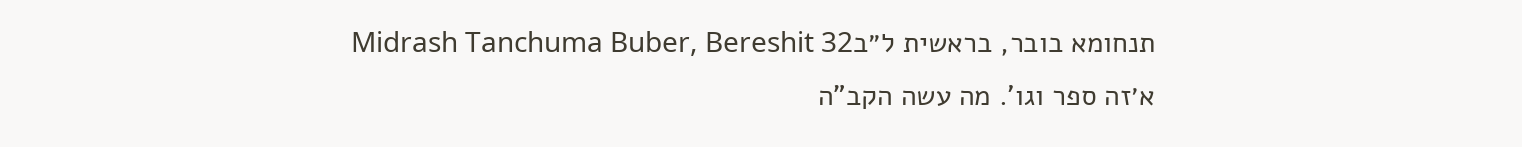תנחומא בובר, בראשית ל״בMidrash Tanchuma Buber, Bereshit 32
א׳זה ספר וגו'. מה עשה הקב"ה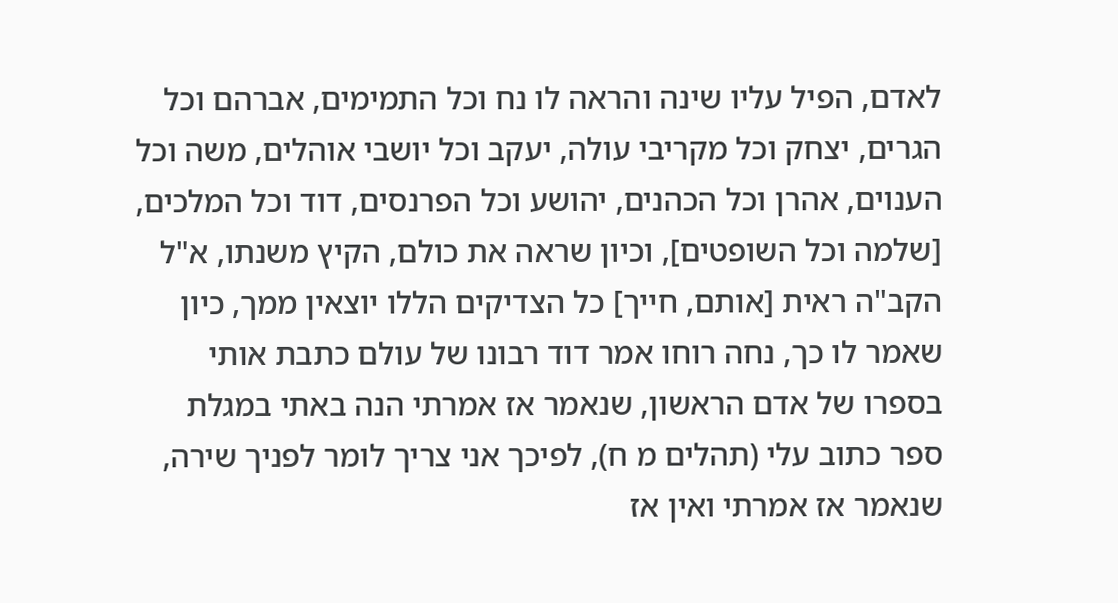לאדם, הפיל עליו שינה והראה לו נח וכל התמימים, אברהם וכל הגרים, יצחק וכל מקריבי עולה, יעקב וכל יושבי אוהלים, משה וכל הענוים, אהרן וכל הכהנים, יהושע וכל הפרנסים, דוד וכל המלכים, [שלמה וכל השופטים], וכיון שראה את כולם, הקיץ משנתו, א"ל הקב"ה ראית [אותם, חייך] כל הצדיקים הללו יוצאין ממך, כיון שאמר לו כך, נחה רוחו אמר דוד רבונו של עולם כתבת אותי בספרו של אדם הראשון, שנאמר אז אמרתי הנה באתי במגלת ספר כתוב עלי (תהלים מ ח), לפיכך אני צריך לומר לפניך שירה, שנאמר אז אמרתי ואין אז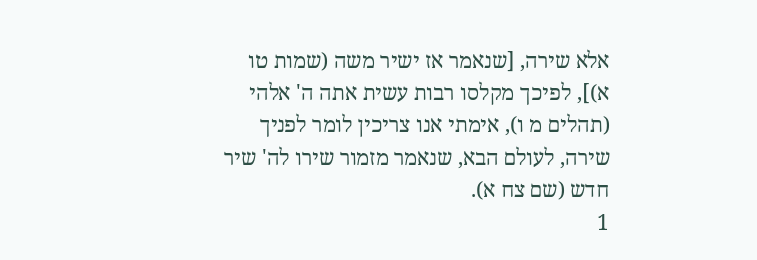אלא שירה, [שנאמר אז ישיר משה (שמות טו א)], לפיכך מקלסו רבות עשית אתה ה' אלהי (תהלים מ ו), אימתי אנו צריכין לומר לפניך שירה, לעולם הבא, שנאמר מזמור שירו לה' שיר חדש (שם צח א).
1